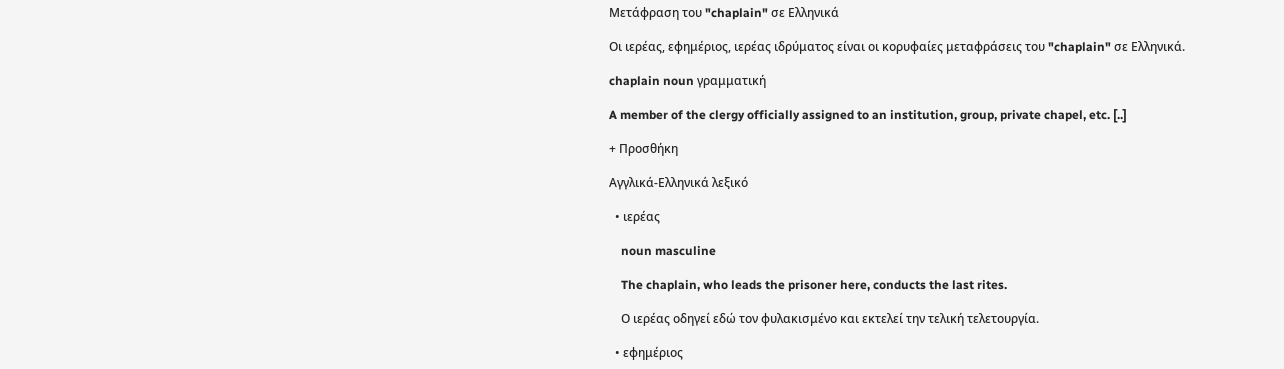Μετάφραση του "chaplain" σε Ελληνικά

Οι ιερέας, εφημέριος, ιερέας ιδρύματος είναι οι κορυφαίες μεταφράσεις του "chaplain" σε Ελληνικά.

chaplain noun γραμματική

A member of the clergy officially assigned to an institution, group, private chapel, etc. [..]

+ Προσθήκη

Αγγλικά-Ελληνικά λεξικό

  • ιερέας

    noun masculine

    The chaplain, who leads the prisoner here, conducts the last rites.

    Ο ιερέας οδηγεί εδώ τον φυλακισμένο και εκτελεί την τελική τελετουργία.

  • εφημέριος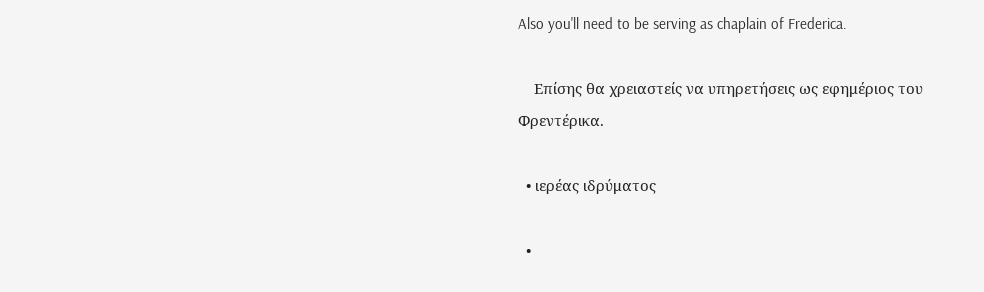Also you'll need to be serving as chaplain of Frederica.

    Επίσης θα χρειαστείς να υπηρετήσεις ως εφημέριος του Φρεντέρικα.

  • ιερέας ιδρύματος

  •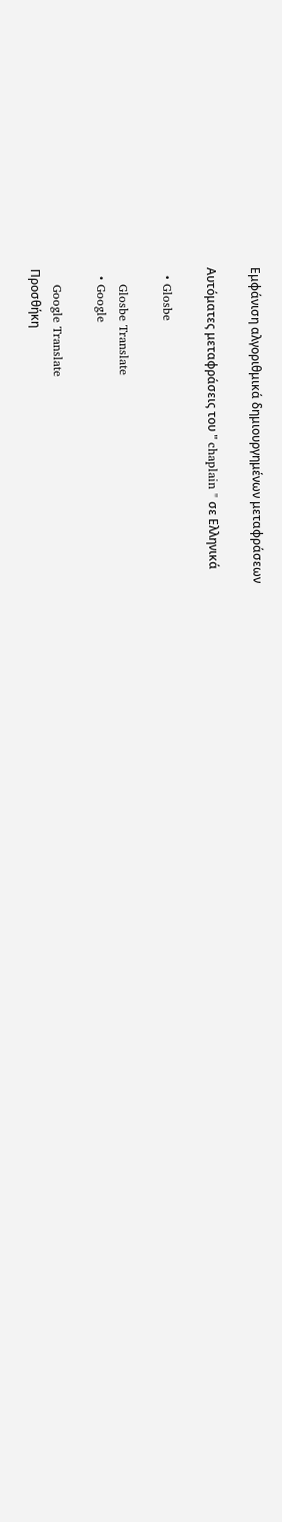Εμφάνιση αλγοριθμικά δημιουργημένων μεταφράσεων

Αυτόματες μεταφράσεις του " chaplain " σε Ελληνικά

  • Glosbe

    Glosbe Translate
  • Google

    Google Translate
Προσθήκη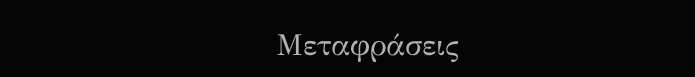Μεταφράσεις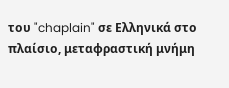του "chaplain" σε Ελληνικά στο πλαίσιο, μεταφραστική μνήμη